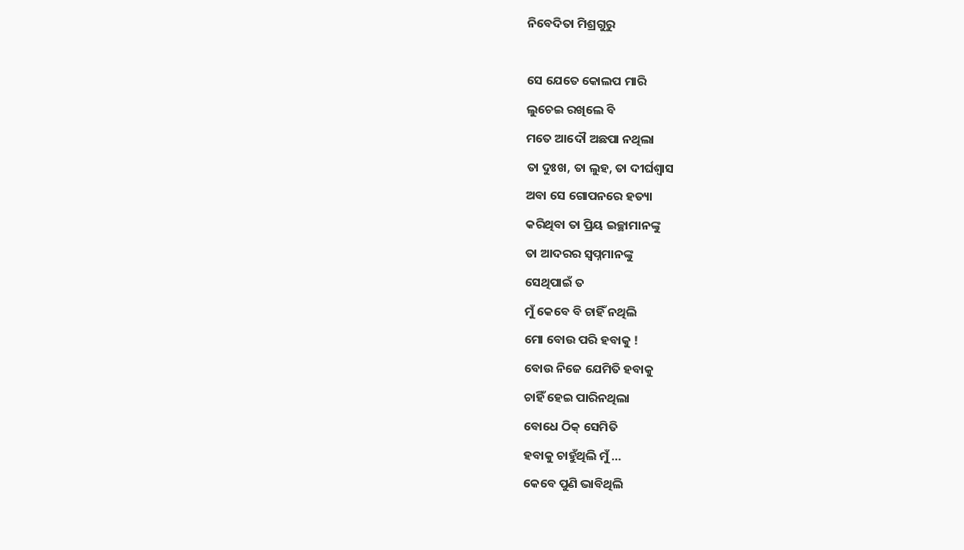ନିବେଦିତା ମିଶ୍ରଗୁରୁ

ସେ ଯେତେ କୋଲପ ମାରି
ଲୁଚେଇ ରଖିଲେ ବି
ମତେ ଆଦୌ ଅଛପା ନଥିଲା
ତା ଦୁଃଖ, ତା ଲୁହ, ତା ଦୀର୍ଘଶ୍ୱାସ
ଅବା ସେ ଗୋପନରେ ହତ୍ୟା
କରିଥିବା ତା ପ୍ରିୟ ଇଚ୍ଛାମାନଙ୍କୁ
ତା ଆଦରର ସ୍ଵପ୍ନମାନଙ୍କୁ
ସେଥିପାଇଁ ତ
ମୁଁ କେବେ ବି ଚାହିଁ ନଥିଲି
ମୋ ବୋଉ ପରି ହବାକୁ !
ବୋଉ ନିଜେ ଯେମିତି ହବାକୁ
ଚାହିଁ ହେଇ ପାରିନଥିଲା
ବୋଧେ ଠିକ୍ ସେମିତି
ହବାକୁ ଚାହୁଁଥିଲି ମୁଁ …
କେବେ ପୁଣି ଭାବିଥିଲି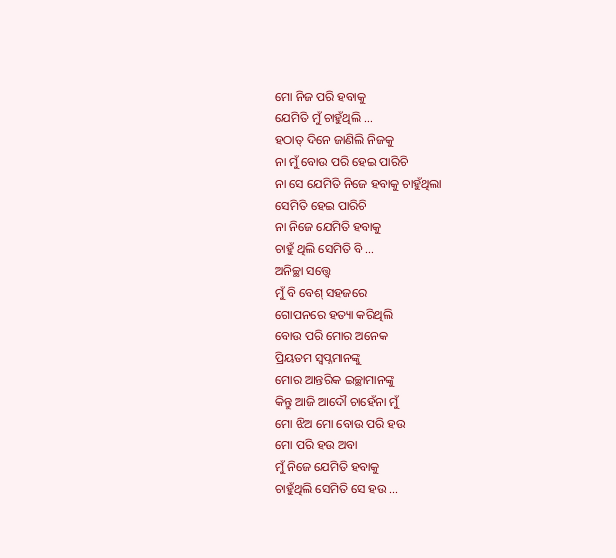ମୋ ନିଜ ପରି ହବାକୁ
ଯେମିତି ମୁଁ ଚାହୁଁଥିଲି …
ହଠାତ୍ ଦିନେ ଜାଣିଲି ନିଜକୁ
ନା ମୁଁ ବୋଉ ପରି ହେଇ ପାରିଚି
ନା ସେ ଯେମିତି ନିଜେ ହବାକୁ ଚାହୁଁଥିଲା
ସେମିତି ହେଇ ପାରିଚି
ନା ନିଜେ ଯେମିତି ହବାକୁ
ଚାହୁଁ ଥିଲି ସେମିତି ବି …
ଅନିଚ୍ଛା ସତ୍ତ୍ୱେ
ମୁଁ ବି ବେଶ୍ ସହଜରେ
ଗୋପନରେ ହତ୍ୟା କରିଥିଲି
ବୋଉ ପରି ମୋର ଅନେକ
ପ୍ରିୟତମ ସ୍ଵପ୍ନମାନଙ୍କୁ
ମୋର ଆନ୍ତରିକ ଇଚ୍ଛାମାନଙ୍କୁ
କିନ୍ତୁ ଆଜି ଆଦୌ ଚାହେଁନା ମୁଁ
ମୋ ଝିଅ ମୋ ବୋଉ ପରି ହଉ
ମୋ ପରି ହଉ ଅବା
ମୁଁ ନିଜେ ଯେମିତି ହବାକୁ
ଚାହୁଁଥିଲି ସେମିତି ସେ ହଉ …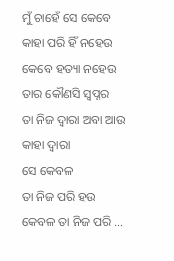ମୁଁ ଚାହେଁ ସେ କେବେ
କାହା ପରି ହିଁ ନହେଉ
କେବେ ହତ୍ୟା ନହେଉ
ତାର କୌଣସି ସ୍ୱପ୍ନର
ତା ନିଜ ଦ୍ଵାରା ଅବା ଆଉ କାହା ଦ୍ଵାରା
ସେ କେବଳ
ତା ନିଜ ପରି ହଉ
କେବଳ ତା ନିଜ ପରି …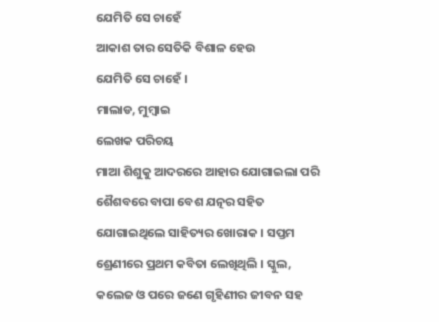ଯେମିତି ସେ ଚାହେଁ
ଆକାଶ ତାର ସେତିକି ବିଶାଳ ହେଉ
ଯେମିତି ସେ ଚାହେଁ ।
ମାଲାଡ, ମୁମ୍ବାଇ
ଲେଖକ ପରିଚୟ
ମାଆ ଶିଶୁକୁ ଆଦରରେ ଆହାର ଯୋଗାଇଲା ପରି ଶୈଶବରେ ବାପା ବେଶ ଯତ୍ନର ସହିତ ଯୋଗାଇଥିଲେ ସାହିତ୍ୟର ଖୋରାକ । ସପ୍ତମ ଶ୍ରେଣୀରେ ପ୍ରଥମ କବିତା ଲେଖିଥିଲି । ସ୍କୁଲ, କଲେଜ ଓ ପରେ ଜଣେ ଗୃହିଣୀର ଜୀବନ ସହ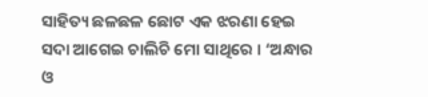ସାହିତ୍ୟ ଛଳଛଳ ଛୋଟ ଏକ ଝରଣା ହେଇ ସଦା ଆଗେଇ ଚାଲିଚି ମୋ ସାଥିରେ । ‘ଅନ୍ଧାର ଓ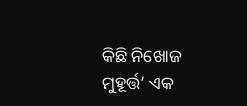କିଛି ନିଖୋଜ ମୁହୂର୍ତ୍ତ’ ଏକ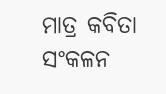ମାତ୍ର କବିତା ସଂକଳନ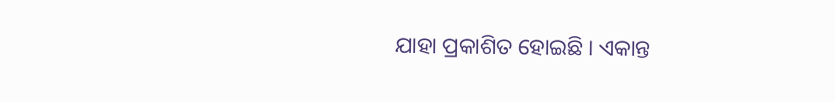ଯାହା ପ୍ରକାଶିତ ହୋଇଛି । ଏକାନ୍ତ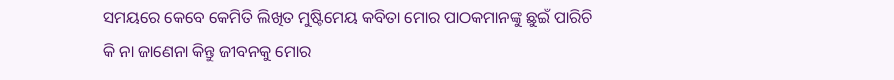ସମୟରେ କେବେ କେମିତି ଲିଖିତ ମୁଷ୍ଟିମେୟ କବିତା ମୋର ପାଠକମାନଙ୍କୁ ଛୁଇଁ ପାରିଚି କି ନା ଜାଣେନା କିନ୍ତୁ ଜୀବନକୁ ମୋର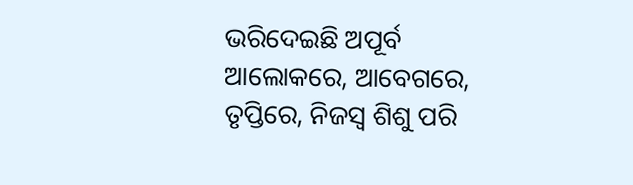ଭରିଦେଇଛି ଅପୂର୍ବ ଆଲୋକରେ, ଆବେଗରେ, ତୃପ୍ତିରେ, ନିଜସ୍ଵ ଶିଶୁ ପରି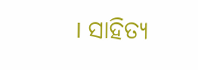। ସାହିତ୍ୟ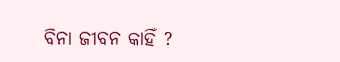ବିନା ଜୀବନ କାହିଁ ?